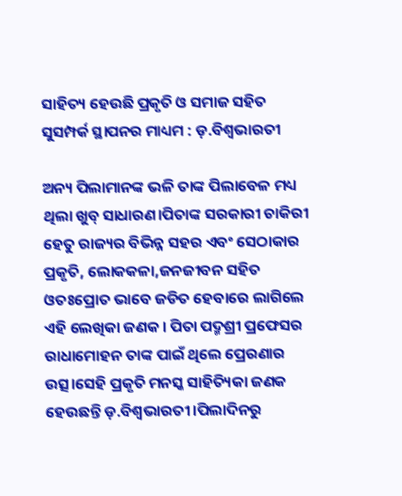ସାହିତ୍ୟ ହେଉଛି ପ୍ରକୃତି ଓ ସମାଜ ସହିତ ସୁସମ୍ପର୍କ ସ୍ଥାପନର ମାଧ୍ୟମ : ଡ଼.ବିଶ୍ୱଭାରତୀ

ଅନ୍ୟ ପିଲାମାନଙ୍କ ଭଳି ତାଙ୍କ ପିଲାବେଳ ମଧ୍ୟ ଥିଲା ଖୁବ୍ ସାଧାରଣ।ପିତାଙ୍କ ସରକାରୀ ଚାକିରୀ ହେତୁ ରାଜ୍ୟର ବିଭିନ୍ନ ସହର ଏବଂ ସେଠାକାର ପ୍ରକୃତି, ଲୋକକଳା,ଜନଜୀବନ ସହିତ ଓତଃପ୍ରୋତ ଭାବେ ଜଡିତ ହେବାରେ ଲାଗିଲେ ଏହି ଲେଖିକା ଜଣକ । ପିତା ପଦ୍ମଶ୍ରୀ ପ୍ରଫେସର ରାଧାମୋହନ ତାଙ୍କ ପାଇଁ ଥିଲେ ପ୍ରେରଣାର ଉତ୍ସ।ସେହି ପ୍ରକୃତି ମନସ୍କ ସାହିତ୍ୟିକା ଜଣକ ହେଉଛନ୍ତି ଡ଼.ବିଶ୍ୱଭାରତୀ।ପିଲାଦିନରୁ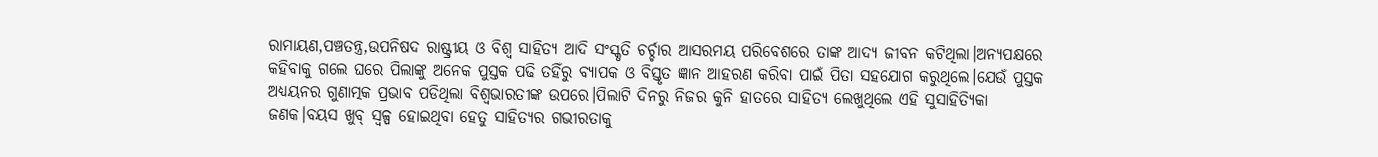ରାମାୟଣ,ପଞ୍ଚତନ୍ତ୍ର,ଉପନିଷଦ ରାଷ୍ଟ୍ରୀୟ ଓ ବିଶ୍ୱ ସାହିତ୍ୟ ଆଦି ସଂସ୍କୃତି ଚର୍ଚ୍ଚାର ଆସରମୟ ପରିବେଶରେ ତାଙ୍କ ଆଦ୍ୟ ଜୀବନ କଟିଥିଲା।ଅନ୍ୟପକ୍ଷରେ କହିବାକୁ ଗଲେ ଘରେ ପିଲାଙ୍କୁ ଅନେକ ପୁସ୍ତକ ପଢି ତହିଁରୁ ବ୍ୟାପକ ଓ ବିସ୍ତୃତ ଜ୍ଞାନ ଆହରଣ କରିବା ପାଇଁ ପିତା ସହଯୋଗ କରୁଥିଲେ।ଯେଉଁ ପୁସ୍ତକ ଅଧ୍ୟୟନର ଗୁଣାତ୍ମକ ପ୍ରଭାବ ପଡିଥିଲା ବିଶ୍ୱଭାରତୀଙ୍କ ଉପରେ।ପିଲାଟି ଦିନରୁ ନିଜର କୁନି ହାତରେ ସାହିତ୍ୟ ଲେଖୁଥିଲେ ଏହି ସୁସାହିତ୍ୟିକା ଜଣକ।ବୟସ ଖୁବ୍ ସ୍ୱଳ୍ପ ହୋଇଥିବା ହେତୁ ସାହିତ୍ୟର ଗଭୀରତାକୁ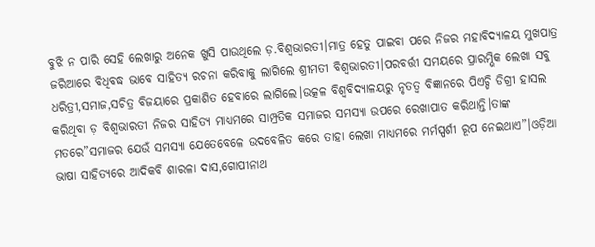ବୁଝି ନ ପାରି ସେହି ଲେଖାରୁ ଅନେକ ଖୁସି ପାଉଥିଲେ ଡ଼.ବିଶ୍ୱଭାରତୀ।ମାତ୍ର ହେତୁ ପାଇବା ପରେ ନିଜର ମହାବିଦ୍ୟାଳୟ ମୁଖପାତ୍ର ଜରିଆରେ ବିଧିବଦ୍ଧ ଭାବେ ସାହିତ୍ୟ ରଚନା କରିବାକୁ ଲାଗିଲେ ଶ୍ରୀମତୀ ବିଶ୍ୱଭାରତୀ।ପରବର୍ତ୍ତୀ ସମୟରେ ପ୍ରାରମ୍ଭିକ ଲେଖା ସବୁ ଧରିତ୍ରୀ,ସମାଜ,ସଚିତ୍ର ବିଜୟାରେ ପ୍ରକାଶିତ ହେବାରେ ଲାଗିଲେ।ଉତ୍କଳ ବିଶ୍ଵବିଦ୍ୟାଳୟରୁ ନୃତତ୍ଵ ବିଜ୍ଞାନରେ ପିଏଚ୍ଡି ଡିଗ୍ରୀ ହାସଲ କରିଥିବା ଡ଼ ବିଶ୍ୱଭାରତୀ ନିଜର ସାହିତ୍ୟ ମାଧ୍ୟମରେ ସାମ୍ପ୍ରତିକ ସମାଜର ସମସ୍ୟା ଉପରେ ରେଖାପାତ କରିଥାନ୍ତି।ତାଙ୍କ ମତରେ”ସମାଜର ଯେଉଁ ସମସ୍ୟା ଯେତେବେଳେ ଉଦବେଳିତ କରେ ତାହା ଲେଖା ମାଧ୍ୟମରେ ମର୍ମସ୍ପର୍ଶୀ ରୂପ ନେଇଥାଏ”।ଓଡ଼ିଆ ଭାଷା ସାହିତ୍ୟରେ ଆଦିକବି ଶାରଳା ଦାସ,ଗୋପୀନାଥ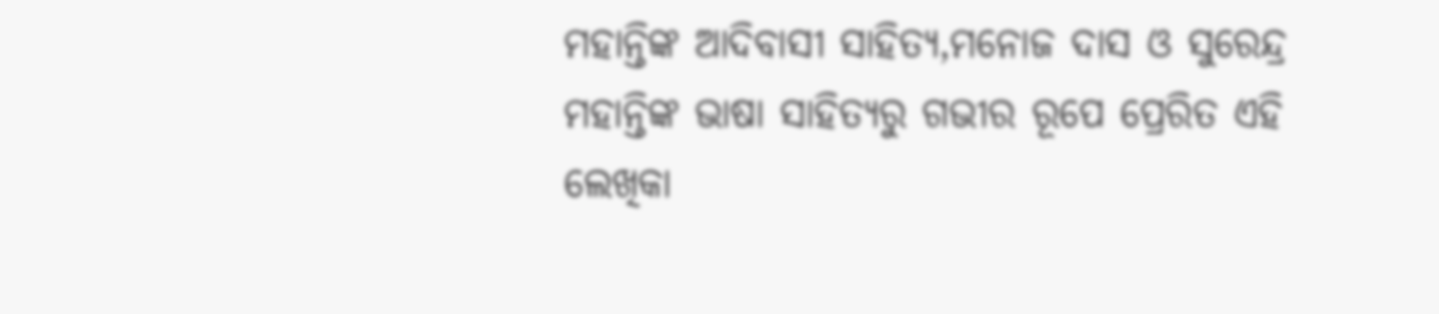ମହାନ୍ତିଙ୍କ ଆଦିବାସୀ ସାହିତ୍ୟ,ମନୋଜ ଦାସ ଓ ସୁରେନ୍ଦ୍ର ମହାନ୍ତିଙ୍କ ଭାଷା ସାହିତ୍ୟରୁ ଗଭୀର ରୂପେ ପ୍ରେରିତ ଏହି ଲେଖିକା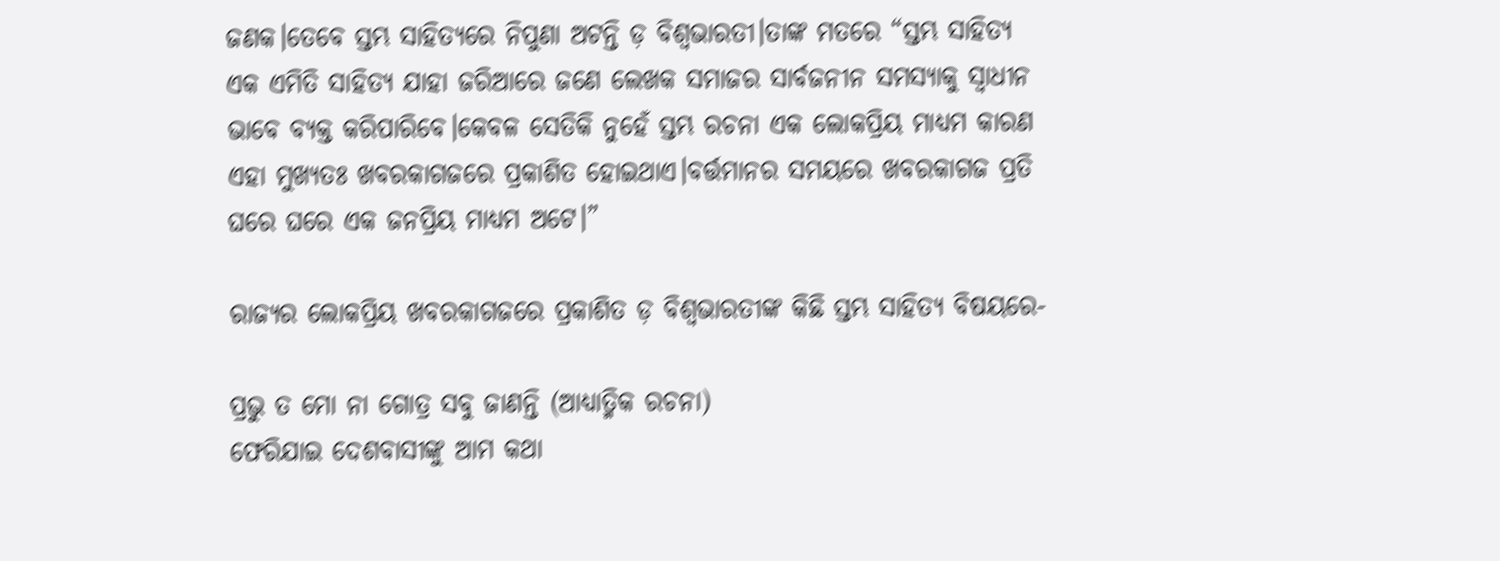ଜଣକ।ତେବେ ସ୍ତମ୍ଭ ସାହିତ୍ୟରେ ନିପୁଣା ଅଟନ୍ତି ଡ଼ ବିଶ୍ୱଭାରତୀ।ତାଙ୍କ ମତରେ “ସ୍ତମ୍ଭ ସାହିତ୍ୟ ଏକ ଏମିତି ସାହିତ୍ୟ ଯାହା ଜରିଆରେ ଜଣେ ଲେଖକ ସମାଜର ସାର୍ବଜନୀନ ସମସ୍ୟାକୁ ସ୍ୱାଧୀନ ଭାବେ ବ୍ୟକ୍ତ କରିପାରିବେ।କେବଳ ସେତିକି ନୁହେଁ ସ୍ତମ୍ଭ ରଚନା ଏକ ଲୋକପ୍ରିୟ ମାଧ୍ୟମ କାରଣ ଏହା ମୁଖ୍ୟତଃ ଖବରକାଗଜରେ ପ୍ରକାଶିତ ହୋଇଥାଏ।ବର୍ତ୍ତମାନର ସମୟରେ ଖବରକାଗଜ ପ୍ରତି ଘରେ ଘରେ ଏକ ଜନପ୍ରିୟ ମାଧ୍ୟମ ଅଟେ।”

ରାଜ୍ୟର ଲୋକପ୍ରିୟ ଖବରକାଗଜରେ ପ୍ରକାଶିତ ଡ଼ ବିଶ୍ୱଭାରତୀଙ୍କ କିଛି ସ୍ତମ୍ଭ ସାହିତ୍ୟ ବିଷୟରେ-

ପ୍ରଭୁ ତ ମୋ ନା ଗୋତ୍ର ସବୁ ଜାଣନ୍ତି (ଆଧ୍ୟାତ୍ମିକ ରଚନା)
ଫେରିଯାଇ ଦେଶବାସୀଙ୍କୁ ଆମ କଥା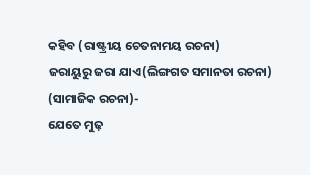କହିବ (ରାଷ୍ଟ୍ରୀୟ ଚେତନାମୟ ରଚନା)
ଜରାୟୁରୁ ଜରା ଯାଏ(ଲିଙ୍ଗଗତ ସମାନତା ରଚନା)
(ସାମାଜିକ ରଚନା)-
ଯେତେ ମୁଢ଼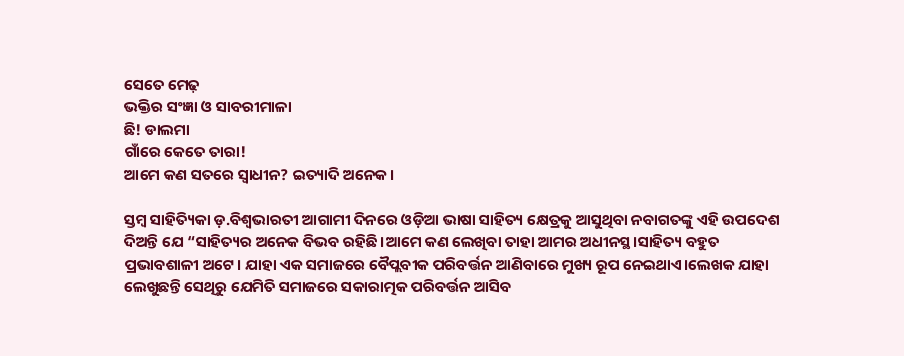ସେତେ ମେଢ଼
ଭକ୍ତିର ସଂଜ୍ଞା ଓ ସାବରୀମାଳା
ଛି! ଡାଲମା
ଗାଁରେ କେତେ ତାରା!
ଆମେ କଣ ସତରେ ସ୍ୱାଧୀନ? ଇତ୍ୟାଦି ଅନେକ।

ସ୍ତମ୍ବ ସାହିତ୍ୟିକା ଡ଼.ବିଶ୍ୱଭାରତୀ ଆଗାମୀ ଦିନରେ ଓଡ଼ିଆ ଭାଷା ସାହିତ୍ୟ କ୍ଷେତ୍ରକୁ ଆସୁଥିବା ନବାଗତଙ୍କୁ ଏହି ଉପଦେଶ ଦିଅନ୍ତି ଯେ “ସାହିତ୍ୟର ଅନେକ ବିଭବ ରହିଛି।ଆମେ କଣ ଲେଖିବା ତାହା ଆମର ଅଧୀନସ୍ଥ।ସାହିତ୍ୟ ବହୁତ ପ୍ରଭାବଶାଳୀ ଅଟେ। ଯାହା ଏକ ସମାଜରେ ବୈପ୍ଲବୀକ ପରିବର୍ତ୍ତନ ଆଣିବାରେ ମୁଖ୍ୟ ରୂପ ନେଇଥାଏ।ଲେଖକ ଯାହା ଲେଖୁଛନ୍ତି ସେଥିରୁ ଯେମିତି ସମାଜରେ ସକାରାତ୍ମକ ପରିବର୍ତ୍ତନ ଆସିବ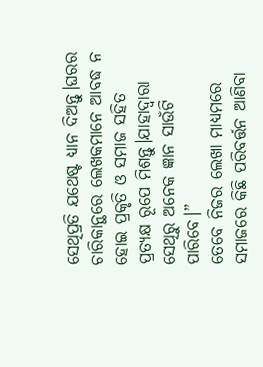ସେଥିପ୍ରତି ଯଥେଷ୍ଟ ଧ୍ୟାନ ଦିଅନ୍ତୁ।ଘରର ଚାରିକାନ୍ଥରେ ଲେଖକମାନେ ଆବଦ୍ଧ ନ ହୋଇ ପ୍ରକୃତି ଓ ସମାଜ ସହିତ ପ୍ରତ୍ୟକ୍ଷ ରୂପେ ମିଶନ୍ତୁ।ଯାହାଦ୍ଵାରା ସେଥିରୁ ଅନେକ ଜ୍ଞାନ ସାଉଁଟି ପାରିବେ।”
ତେବେ ନିଜର ଲେଖା ମାଧ୍ୟମରେ ସମାଜରେ କିଛି ପରିବର୍ତ୍ତନ ଆଣିବା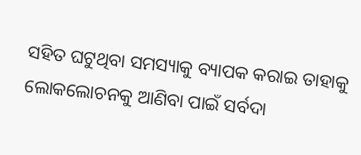ସହିତ ଘଟୁଥିବା ସମସ୍ୟାକୁ ବ୍ୟାପକ କରାଇ ତାହାକୁ ଲୋକଲୋଚନକୁ ଆଣିବା ପାଇଁ ସର୍ବଦା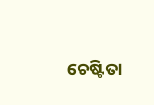ଚେଷ୍ଟିତା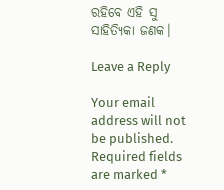ରହିବେ ଏହି ସୁ ସାହିତ୍ୟିକା ଜଣକ।

Leave a Reply

Your email address will not be published. Required fields are marked *